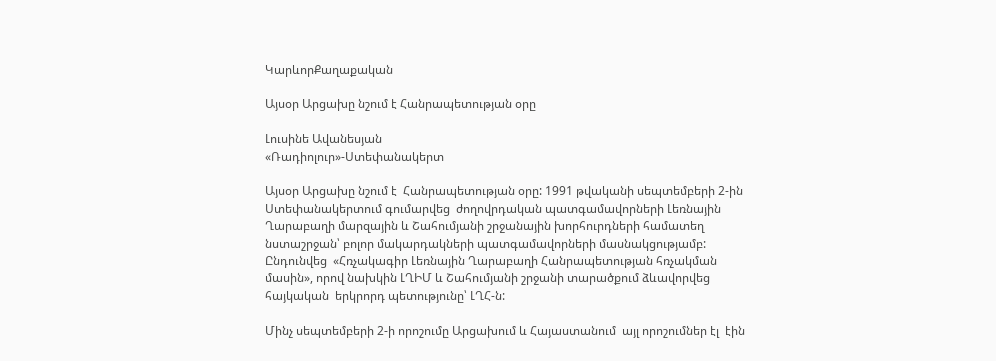ԿարևորՔաղաքական

Այսօր Արցախը նշում է Հանրապետության օրը

Լուսինե Ավանեսյան
«Ռադիոլուր»-Ստեփանակերտ

Այսօր Արցախը նշում է  Հանրապետության օրը: 1991 թվականի սեպտեմբերի 2-ին Ստեփանակերտում գումարվեց  ժողովրդական պատգամավորների Լեռնային Ղարաբաղի մարզային և Շահումյանի շրջանային խորհուրդների համատեղ նստաշրջան՝ բոլոր մակարդակների պատգամավորների մասնակցությամբ:   Ընդունվեց  «Հռչակագիր Լեռնային Ղարաբաղի Հանրապետության հռչակման մասին», որով նախկին ԼՂԻՄ և Շահումյանի շրջանի տարածքում ձևավորվեց  հայկական  երկրորդ պետությունը՝ ԼՂՀ-ն:

Մինչ սեպտեմբերի 2-ի որոշումը Արցախում և Հայաստանում  այլ որոշումներ էլ  էին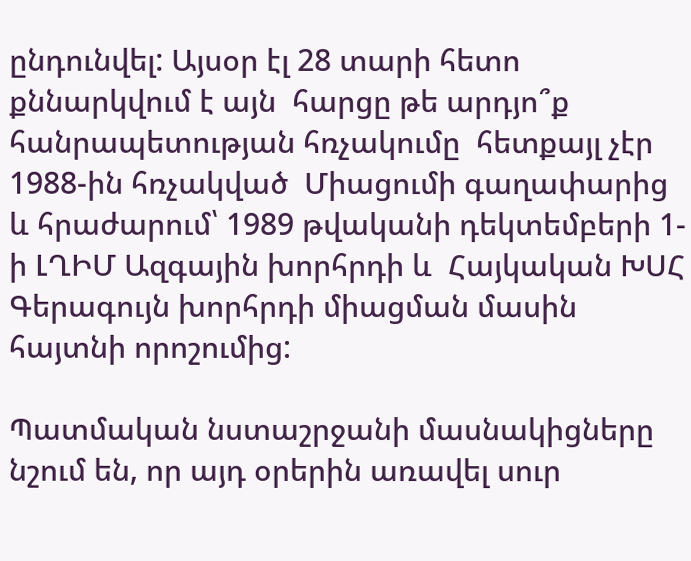ընդունվել: Այսօր էլ 28 տարի հետո քննարկվում է այն  հարցը թե արդյո՞ք հանրապետության հռչակումը  հետքայլ չէր  1988-ին հռչակված  Միացումի գաղափարից և հրաժարում՝ 1989 թվականի դեկտեմբերի 1-ի ԼՂԻՄ Ազգային խորհրդի և  Հայկական ԽՍՀ Գերագույն խորհրդի միացման մասին հայտնի որոշումից:

Պատմական նստաշրջանի մասնակիցները նշում են, որ այդ օրերին առավել սուր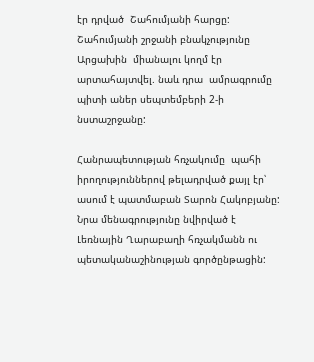էր դրված  Շահումյանի հարցը:  Շահումյանի շրջանի բնակչությունը Արցախին  միանալու կողմ էր արտահայտվել. նաև դրա  ամրագրումը պիտի աներ սեպտեմբերի 2-ի նստաշրջանը:

Հանրապետության հռչակումը  պահի իրողություններով թելադրված քայլ էր՝ ասում է պատմաբան Տարոն Հակոբյանը: Նրա մենագրությունը նվիրված է Լեռնային Ղարաբաղի հռչակմանն ու պետականաշինության գործընթացին: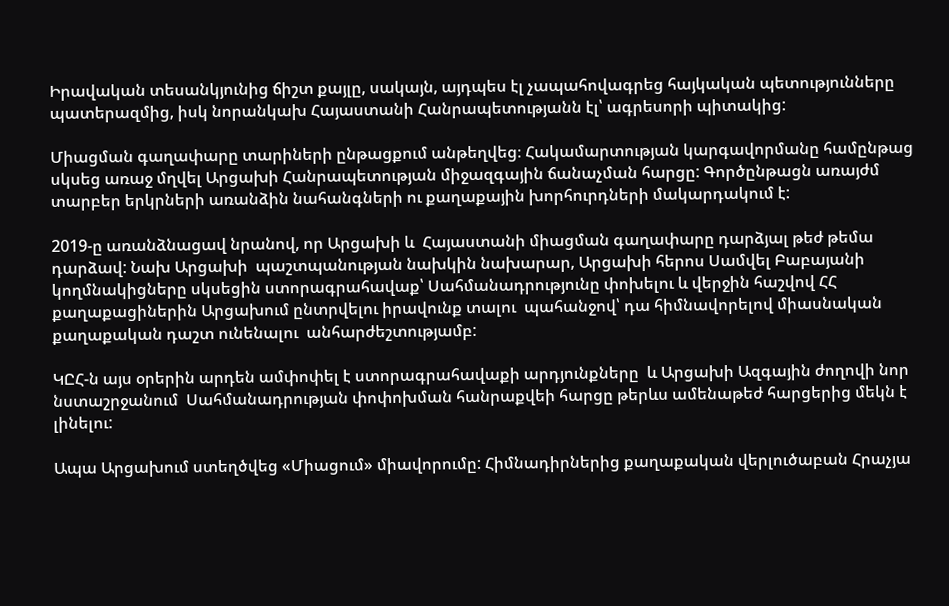Իրավական տեսանկյունից ճիշտ քայլը, սակայն, այդպես էլ չապահովագրեց հայկական պետությունները պատերազմից, իսկ նորանկախ Հայաստանի Հանրապետությանն էլ՝ ագրեսորի պիտակից:

Միացման գաղափարը տարիների ընթացքում անթեղվեց։ Հակամարտության կարգավորմանը համընթաց սկսեց առաջ մղվել Արցախի Հանրապետության միջազգային ճանաչման հարցը: Գործընթացն առայժմ տարբեր երկրների առանձին նահանգների ու քաղաքային խորհուրդների մակարդակում է:

2019-ը առանձնացավ նրանով, որ Արցախի և  Հայաստանի միացման գաղափարը դարձյալ թեժ թեմա դարձավ: Նախ Արցախի  պաշտպանության նախկին նախարար, Արցախի հերոս Սամվել Բաբայանի կողմնակիցները սկսեցին ստորագրահավաք՝ Սահմանադրությունը փոխելու և վերջին հաշվով ՀՀ քաղաքացիներին Արցախում ընտրվելու իրավունք տալու  պահանջով՝ դա հիմնավորելով միասնական քաղաքական դաշտ ունենալու  անհարժեշտությամբ:

ԿԸՀ-ն այս օրերին արդեն ամփոփել է ստորագրահավաքի արդյունքները  և Արցախի Ազգային ժողովի նոր նստաշրջանում  Սահմանադրության փոփոխման հանրաքվեի հարցը թերևս ամենաթեժ հարցերից մեկն է լինելու:

Ապա Արցախում ստեղծվեց «Միացում» միավորումը: Հիմնադիրներից քաղաքական վերլուծաբան Հրաչյա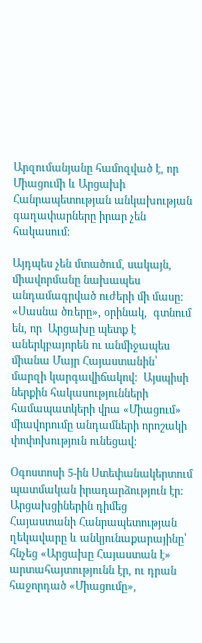Արզումանյանը համոզված է, որ  Միացումի և Արցախի Հանրապետության անկախության գաղափարները իրար չեն հակասում:

Այդպես չեն մտածում, սակայն, միավորմանը նախապես անդամագրված ուժերի մի մասը:  «Սասնա ծռերը», օրինակ,  գտնում են, որ  Արցախը պետք է աներկբայորեն ու անմիջապես միանա Մայր Հայաստանին՝ մարզի կարգավիճակով:  Այսպիսի ներքին հակասությունների  համապատկերի վրա «Միացում» միավորումը անդամների որոշակի փոփոխություն ունեցավ:

Օգոստոսի 5-ին Ստեփանակերտում պատմական իրադարձություն էր։  Արցախցիներին դիմեց Հայաստանի Հանրապետության ղեկավարը և անկյունաքարայինը՝ հնչեց «Արցախը Հայաստան է» արտահայտությունն էր, ու դրան հաջորդած «Միացումը»,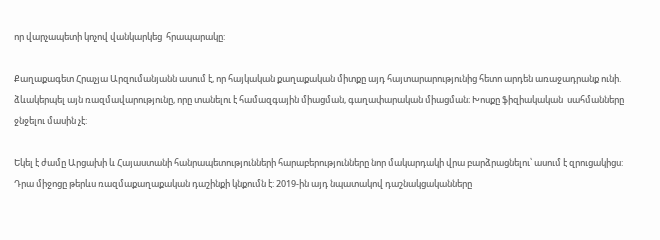որ վարչապետի կոչով վանկարկեց  հրապարակը:

Քաղաքագետ Հրաչյա Արզումանյանն ասում է, որ հայկական քաղաքական միտքը այդ հայտարարությունից հետո արդեն առաջադրանք ունի. ձևակերպել այն ռազմավարությունը, որը տանելու է համազգային միացման, գաղափարական միացման։ Խոսքը ֆիզիակական  սահմանները ջնջելու մասին չէ:

Եկել է ժամը Արցախի և Հայաստանի հանրապետությունների հարաբերությունները նոր մակարդակի վրա բարձրացնելու՝ ասում է զրուցակիցս: Դրա միջոցը թերևս ռազմաքաղաքական դաշինքի կնքումն է: 2019-ին այդ նպատակով դաշնակցականները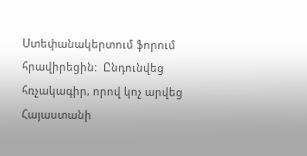Ստեփանակերտում ֆորում հրավիրեցին:  Ընդունվեց հռչակագիր, որով կոչ արվեց  Հայաստանի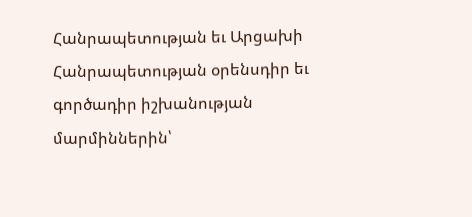Հանրապետության եւ Արցախի Հանրապետության օրենսդիր եւ գործադիր իշխանության մարմիններին՝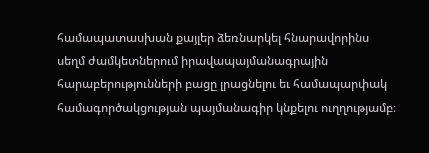համապատասխան քայլեր ձեռնարկել հնարավորինս սեղմ ժամկետներում իրավապայմանագրային հարաբերությունների բացը լրացնելու եւ համապարփակ համագործակցության պայմանագիր կնքելու ուղղությամբ։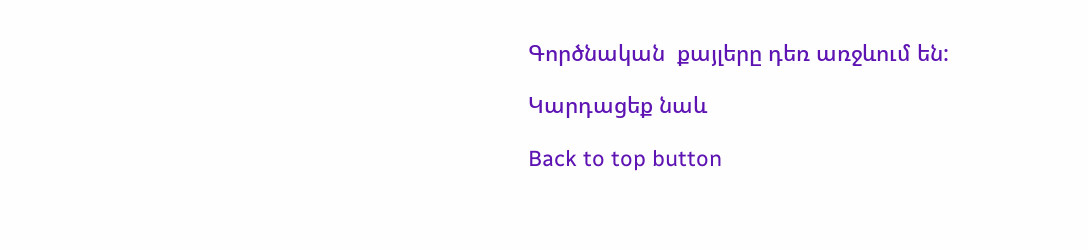Գործնական  քայլերը դեռ առջևում են:

Կարդացեք նաև

Back to top button